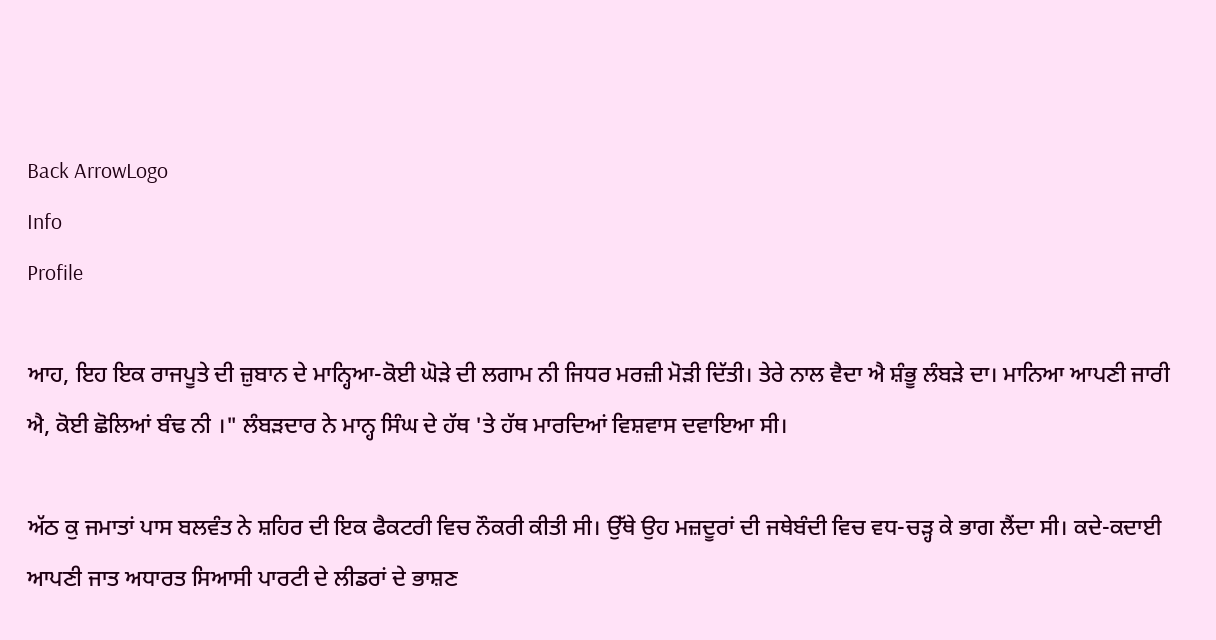Back ArrowLogo
Info
Profile

ਆਹ, ਇਹ ਇਕ ਰਾਜਪੂਤੇ ਦੀ ਜ਼ੁਬਾਨ ਦੇ ਮਾਨ੍ਹਿਆ-ਕੋਈ ਘੋੜੇ ਦੀ ਲਗਾਮ ਨੀ ਜਿਧਰ ਮਰਜ਼ੀ ਮੋੜੀ ਦਿੱਤੀ। ਤੇਰੇ ਨਾਲ ਵੈਦਾ ਐ ਸ਼ੰਭੂ ਲੰਬੜੇ ਦਾ। ਮਾਨਿਆ ਆਪਣੀ ਜਾਰੀ ਐ, ਕੋਈ ਛੋਲਿਆਂ ਬੰਢ ਨੀ ।" ਲੰਬੜਦਾਰ ਨੇ ਮਾਨ੍ਹ ਸਿੰਘ ਦੇ ਹੱਥ 'ਤੇ ਹੱਥ ਮਾਰਦਿਆਂ ਵਿਸ਼ਵਾਸ ਦਵਾਇਆ ਸੀ।

ਅੱਠ ਕੁ ਜਮਾਤਾਂ ਪਾਸ ਬਲਵੰਤ ਨੇ ਸ਼ਹਿਰ ਦੀ ਇਕ ਫੈਕਟਰੀ ਵਿਚ ਨੌਕਰੀ ਕੀਤੀ ਸੀ। ਉੱਥੇ ਉਹ ਮਜ਼ਦੂਰਾਂ ਦੀ ਜਥੇਬੰਦੀ ਵਿਚ ਵਧ-ਚੜ੍ਹ ਕੇ ਭਾਗ ਲੈਂਦਾ ਸੀ। ਕਦੇ-ਕਦਾਈ ਆਪਣੀ ਜਾਤ ਅਧਾਰਤ ਸਿਆਸੀ ਪਾਰਟੀ ਦੇ ਲੀਡਰਾਂ ਦੇ ਭਾਸ਼ਣ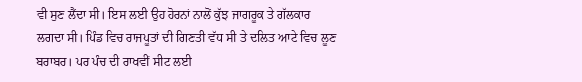ਵੀ ਸੁਣ ਲੈਂਦਾ ਸੀ। ਇਸ ਲਈ ਉਹ ਹੋਰਨਾਂ ਨਾਲੋਂ ਕੁੱਝ ਜਾਗਰੂਕ ਤੇ ਗੱਲਕਾਰ ਲਗਦਾ ਸੀ। ਪਿੰਡ ਵਿਚ ਰਾਜਪੂਤਾਂ ਦੀ ਗਿਣਤੀ ਵੱਧ ਸੀ ਤੇ ਦਲਿਤ ਆਟੇ ਵਿਚ ਲੂਣ ਬਰਾਬਰ। ਪਰ ਪੰਚ ਦੀ ਰਾਖਵੀਂ ਸੀਟ ਲਈ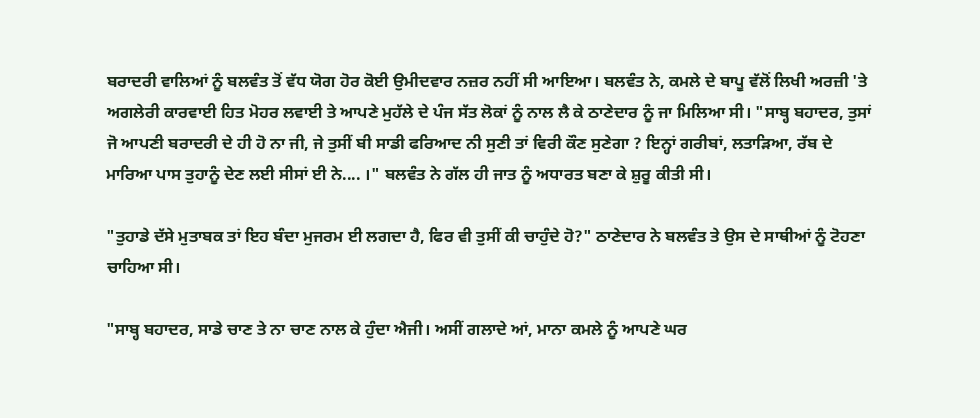ਬਰਾਦਰੀ ਵਾਲਿਆਂ ਨੂੰ ਬਲਵੰਤ ਤੋਂ ਵੱਧ ਯੋਗ ਹੋਰ ਕੋਈ ਉਮੀਦਵਾਰ ਨਜ਼ਰ ਨਹੀਂ ਸੀ ਆਇਆ। ਬਲਵੰਤ ਨੇ, ਕਮਲੇ ਦੇ ਬਾਪੂ ਵੱਲੋਂ ਲਿਖੀ ਅਰਜ਼ੀ 'ਤੇ ਅਗਲੇਰੀ ਕਾਰਵਾਈ ਹਿਤ ਮੋਹਰ ਲਵਾਈ ਤੇ ਆਪਣੇ ਮੁਹੱਲੇ ਦੇ ਪੰਜ ਸੱਤ ਲੋਕਾਂ ਨੂੰ ਨਾਲ ਲੈ ਕੇ ਠਾਣੇਦਾਰ ਨੂੰ ਜਾ ਮਿਲਿਆ ਸੀ। "ਸਾਬ੍ਹ ਬਹਾਦਰ, ਤੁਸਾਂ ਜੋ ਆਪਣੀ ਬਰਾਦਰੀ ਦੇ ਹੀ ਹੋ ਨਾ ਜੀ, ਜੇ ਤੁਸੀਂ ਬੀ ਸਾਡੀ ਫਰਿਆਦ ਨੀ ਸੁਣੀ ਤਾਂ ਵਿਰੀ ਕੌਣ ਸੁਣੇਗਾ ? ਇਨ੍ਹਾਂ ਗਰੀਬਾਂ, ਲਤਾੜਿਆ, ਰੱਬ ਦੇ ਮਾਰਿਆ ਪਾਸ ਤੁਹਾਨੂੰ ਦੇਣ ਲਈ ਸੀਸਾਂ ਈ ਨੇ.... ।" ਬਲਵੰਤ ਨੇ ਗੱਲ ਹੀ ਜਾਤ ਨੂੰ ਅਧਾਰਤ ਬਣਾ ਕੇ ਸ਼ੁਰੂ ਕੀਤੀ ਸੀ।

"ਤੁਹਾਡੇ ਦੱਸੇ ਮੁਤਾਬਕ ਤਾਂ ਇਹ ਬੰਦਾ ਮੁਜਰਮ ਈ ਲਗਦਾ ਹੈ, ਫਿਰ ਵੀ ਤੁਸੀਂ ਕੀ ਚਾਹੁੰਦੇ ਹੋ?" ਠਾਣੇਦਾਰ ਨੇ ਬਲਵੰਤ ਤੇ ਉਸ ਦੇ ਸਾਥੀਆਂ ਨੂੰ ਟੋਹਣਾ ਚਾਹਿਆ ਸੀ।

"ਸਾਬ੍ਹ ਬਹਾਦਰ, ਸਾਡੇ ਚਾਣ ਤੇ ਨਾ ਚਾਣ ਨਾਲ ਕੇ ਹੁੰਦਾ ਐਜੀ। ਅਸੀਂ ਗਲਾਦੇ ਆਂ, ਮਾਨਾ ਕਮਲੇ ਨੂੰ ਆਪਣੇ ਘਰ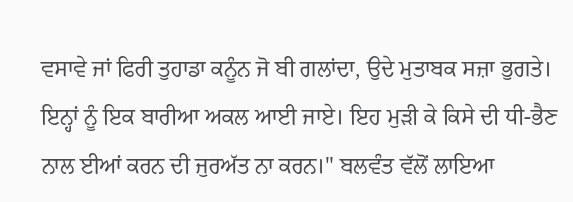ਵਸਾਵੇ ਜਾਂ ਫਿਰੀ ਤੁਹਾਡਾ ਕਨੂੰਨ ਜੋ ਬੀ ਗਲਾਂਦਾ, ਉਦੇ ਮੁਤਾਬਕ ਸਜ਼ਾ ਭੁਗਤੇ। ਇਨ੍ਹਾਂ ਨੂੰ ਇਕ ਬਾਰੀਆ ਅਕਲ ਆਈ ਜਾਏ। ਇਹ ਮੁੜੀ ਕੇ ਕਿਸੇ ਦੀ ਧੀ-ਭੈਣ ਨਾਲ ਈਆਂ ਕਰਨ ਦੀ ਜੁਰਅੱਤ ਨਾ ਕਰਨ।" ਬਲਵੰਤ ਵੱਲੋਂ ਲਾਇਆ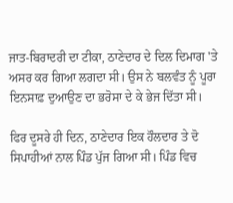ਜਾਤ-ਬਿਰਾਦਰੀ ਦਾ ਟੀਕਾ, ਠਾਣੇਦਾਰ ਦੇ ਦਿਲ ਦਿਮਾਗ 'ਤੇ ਅਸਰ ਕਰ ਗਿਆ ਲਗਦਾ ਸੀ। ਉਸ ਨੇ ਬਲਵੰਤ ਨੂੰ ਪੂਰਾ ਇਨਸਾਫ਼ ਦੁਆਉਣ ਦਾ ਭਰੋਸਾ ਦੇ ਕੇ ਭੇਜ ਦਿੱਤਾ ਸੀ।

ਫਿਰ ਦੂਸਰੇ ਹੀ ਦਿਨ, ਠਾਣੇਦਾਰ ਇਕ ਹੌਲਦਾਰ ਤੇ ਦੋ ਸਿਪਾਹੀਆਂ ਨਾਲ ਪਿੰਡ ਪੁੱਜ ਗਿਆ ਸੀ। ਪਿੰਡ ਵਿਚ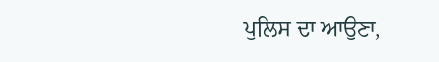ਪੁਲਿਸ ਦਾ ਆਉਣਾ,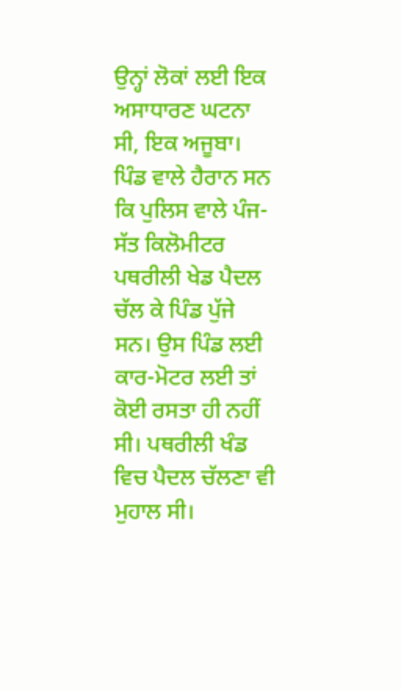ਉਨ੍ਹਾਂ ਲੋਕਾਂ ਲਈ ਇਕ ਅਸਾਧਾਰਣ ਘਟਨਾ ਸੀ, ਇਕ ਅਜੂਬਾ। ਪਿੰਡ ਵਾਲੇ ਹੈਰਾਨ ਸਨ ਕਿ ਪੁਲਿਸ ਵਾਲੇ ਪੰਜ-ਸੱਤ ਕਿਲੋਮੀਟਰ ਪਥਰੀਲੀ ਖੇਡ ਪੈਦਲ ਚੱਲ ਕੇ ਪਿੰਡ ਪੁੱਜੇ ਸਨ। ਉਸ ਪਿੰਡ ਲਈ ਕਾਰ-ਮੋਟਰ ਲਈ ਤਾਂ ਕੋਈ ਰਸਤਾ ਹੀ ਨਹੀਂ ਸੀ। ਪਥਰੀਲੀ ਖੰਡ ਵਿਚ ਪੈਦਲ ਚੱਲਣਾ ਵੀ ਮੁਹਾਲ ਸੀ।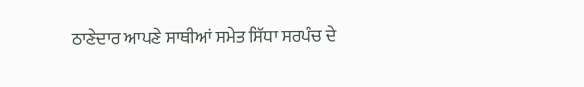ਠਾਣੇਦਾਰ ਆਪਣੇ ਸਾਥੀਆਂ ਸਮੇਤ ਸਿੱਧਾ ਸਰਪੰਚ ਦੇ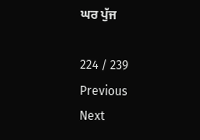ਘਰ ਪੁੱਜ

224 / 239
Previous
Next